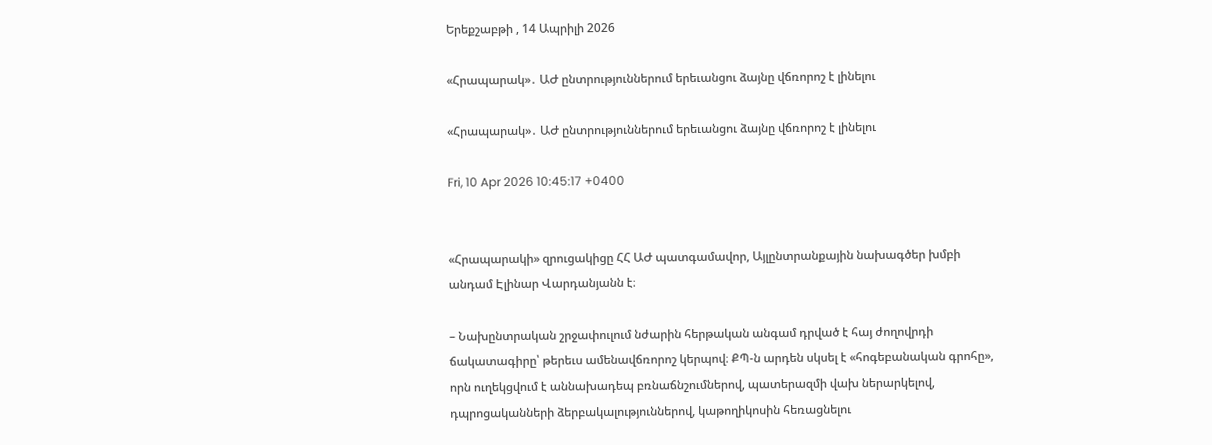Երեքշաբթի , 14 Ապրիլի 2026

«Հրապարակ»․ ԱԺ ընտրություններում երեւանցու ձայնը վճռորոշ է լինելու

«Հրապարակ»․ ԱԺ ընտրություններում երեւանցու ձայնը վճռորոշ է լինելու

Fri, 10 Apr 2026 10:45:17 +0400


«Հրապարակի» զրուցակիցը ՀՀ ԱԺ պատգամավոր, Այլընտրանքային նախագծեր խմբի անդամ Էլինար Վարդանյանն է։

– Նախընտրական շրջափուլում նժարին հերթական անգամ դրված է հայ ժողովրդի ճակատագիրը՝ թերեւս ամենավճռորոշ կերպով։ ՔՊ-ն արդեն սկսել է «հոգեբանական գրոհը», որն ուղեկցվում է աննախադեպ բռնաճնշումներով, պատերազմի վախ ներարկելով, դպրոցականների ձերբակալություններով, կաթողիկոսին հեռացնելու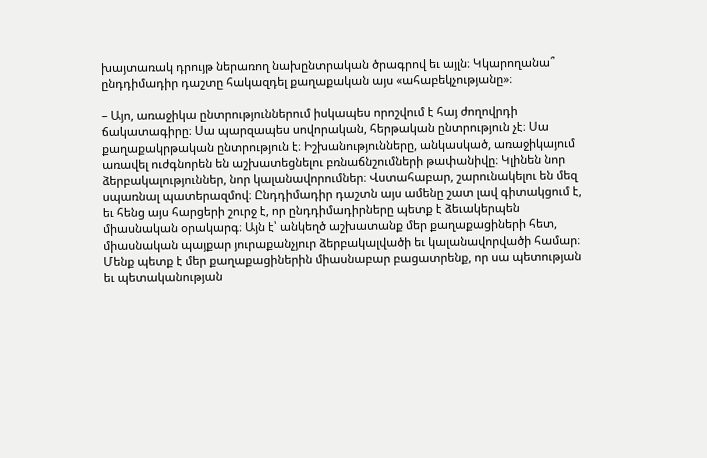խայտառակ դրույթ ներառող նախընտրական ծրագրով եւ այլն։ Կկարողանա՞ ընդդիմադիր դաշտը հակազդել քաղաքական այս «ահաբեկչությանը»։

– Այո, առաջիկա ընտրություններում իսկապես որոշվում է հայ ժողովրդի ճակատագիրը։ Սա պարզապես սովորական, հերթական ընտրություն չէ։ Սա քաղաքակրթական ընտրություն է։ Իշխանությունները, անկասկած, առաջիկայում առավել ուժգնորեն են աշխատեցնելու բռնաճնշումների թափանիվը։ Կլինեն նոր ձերբակալություններ, նոր կալանավորումներ։ Վստահաբար, շարունակելու են մեզ սպառնալ պատերազմով։ Ընդդիմադիր դաշտն այս ամենը շատ լավ գիտակցում է, եւ հենց այս հարցերի շուրջ է, որ ընդդիմադիրները պետք է ձեւակերպեն միասնական օրակարգ։ Այն է՝ անկեղծ աշխատանք մեր քաղաքացիների հետ, միասնական պայքար յուրաքանչյուր ձերբակալվածի եւ կալանավորվածի համար։ Մենք պետք է մեր քաղաքացիներին միասնաբար բացատրենք, որ սա պետության եւ պետականության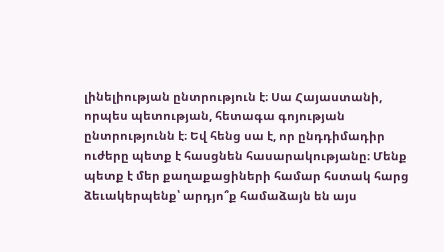լինելիության ընտրություն է։ Սա Հայաստանի, որպես պետության, հետագա գոյության ընտրությունն է։ Եվ հենց սա է, որ ընդդիմադիր ուժերը պետք է հասցնեն հասարակությանը։ Մենք պետք է մեր քաղաքացիների համար հստակ հարց ձեւակերպենք՝ արդյո՞ք համաձայն են այս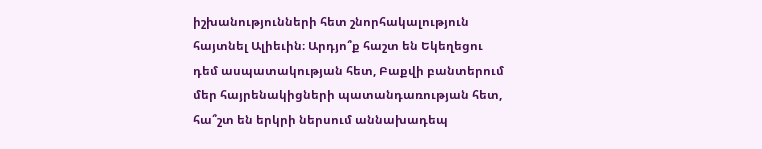իշխանությունների հետ շնորհակալություն հայտնել Ալիեւին։ Արդյո՞ք հաշտ են Եկեղեցու դեմ ասպատակության հետ, Բաքվի բանտերում մեր հայրենակիցների պատանդառության հետ, հա՞շտ են երկրի ներսում աննախադեպ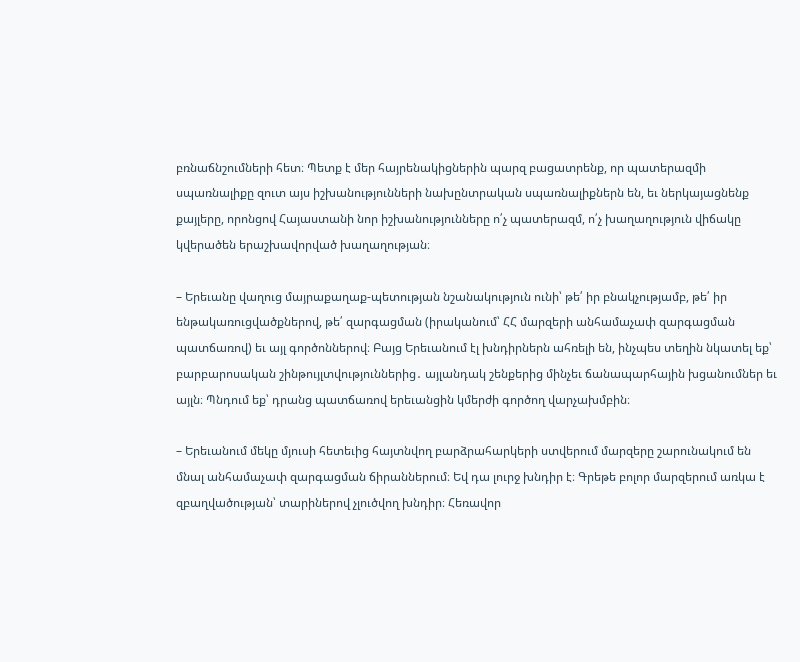բռնաճնշումների հետ։ Պետք է մեր հայրենակիցներին պարզ բացատրենք, որ պատերազմի սպառնալիքը զուտ այս իշխանությունների նախընտրական սպառնալիքներն են, եւ ներկայացնենք քայլերը, որոնցով Հայաստանի նոր իշխանությունները ո՛չ պատերազմ, ո՛չ խաղաղություն վիճակը կվերածեն երաշխավորված խաղաղության։

– Երեւանը վաղուց մայրաքաղաք-պետության նշանակություն ունի՝ թե՛ իր բնակչությամբ, թե՛ իր ենթակառուցվածքներով, թե՛ զարգացման (իրականում՝ ՀՀ մարզերի անհամաչափ զարգացման պատճառով) եւ այլ գործոններով։ Բայց Երեւանում էլ խնդիրներն ահռելի են, ինչպես տեղին նկատել եք՝ բարբարոսական շինթույլտվություններից․ այլանդակ շենքերից մինչեւ ճանապարհային խցանումներ եւ այլն։ Պնդում եք՝ դրանց պատճառով երեւանցին կմերժի գործող վարչախմբին։

– Երեւանում մեկը մյուսի հետեւից հայտնվող բարձրահարկերի ստվերում մարզերը շարունակում են մնալ անհամաչափ զարգացման ճիրաններում։ Եվ դա լուրջ խնդիր է։ Գրեթե բոլոր մարզերում առկա է զբաղվածության՝ տարիներով չլուծվող խնդիր։ Հեռավոր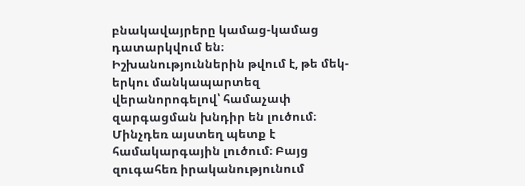բնակավայրերը կամաց-կամաց դատարկվում են։ Իշխանություններին թվում է, թե մեկ-երկու մանկապարտեզ վերանորոգելով՝ համաչափ զարգացման խնդիր են լուծում։ Մինչդեռ այստեղ պետք է համակարգային լուծում։ Բայց զուգահեռ իրականությունում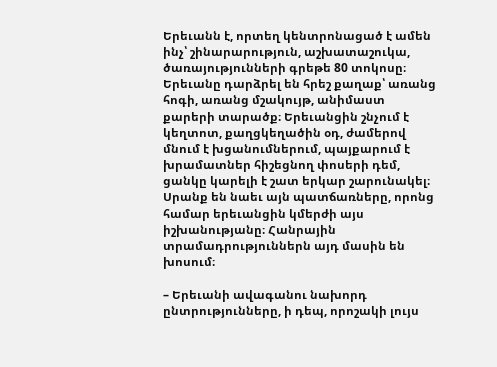Երեւանն է, որտեղ կենտրոնացած է ամեն ինչ՝ շինարարություն, աշխատաշուկա, ծառայությունների գրեթե 80 տոկոսը։ Երեւանը դարձրել են հրեշ քաղաք՝ առանց հոգի, առանց մշակույթ, անիմաստ քարերի տարածք։ Երեւանցին շնչում է կեղտոտ, քաղցկեղածին օդ, ժամերով մնում է խցանումներում, պայքարում է խրամատներ հիշեցնող փոսերի դեմ, ցանկը կարելի է շատ երկար շարունակել։ Սրանք են նաեւ այն պատճառները, որոնց համար երեւանցին կմերժի այս իշխանությանը։ Հանրային տրամադրություններն այդ մասին են խոսում։

– Երեւանի ավագանու նախորդ ընտրությունները, ի դեպ, որոշակի լույս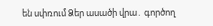են սփռում Ձեր ասածի վրա․ գործող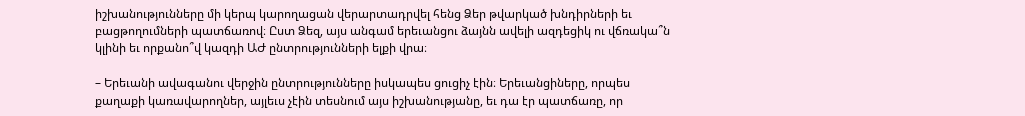իշխանությունները մի կերպ կարողացան վերարտադրվել հենց Ձեր թվարկած խնդիրների եւ բացթողումների պատճառով։ Ըստ Ձեզ, այս անգամ երեւանցու ձայնն ավելի ազդեցիկ ու վճռակա՞ն կլինի եւ որքանո՞վ կազդի ԱԺ ընտրությունների ելքի վրա։

– Երեւանի ավագանու վերջին ընտրությունները իսկապես ցուցիչ էին։ Երեւանցիները, որպես քաղաքի կառավարողներ, այլեւս չէին տեսնում այս իշխանությանը, եւ դա էր պատճառը, որ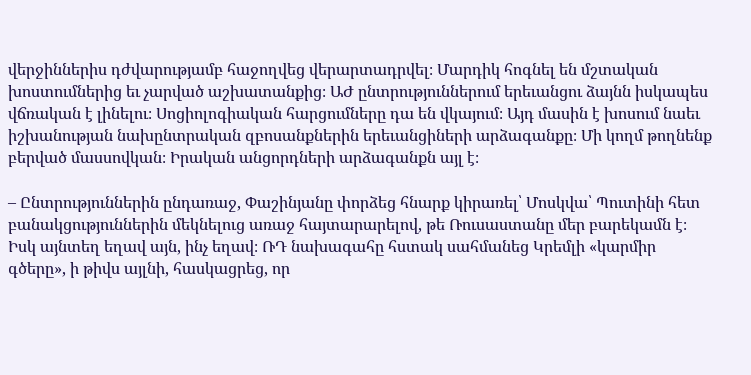վերջիններիս դժվարությամբ հաջողվեց վերարտադրվել։ Մարդիկ հոգնել են մշտական խոստումներից եւ չարված աշխատանքից։ ԱԺ ընտրություններում երեւանցու ձայնն իսկապես վճռական է լինելու։ Սոցիոլոգիական հարցումները դա են վկայում։ Այդ մասին է խոսում նաեւ իշխանության նախընտրական զբոսանքներին երեւանցիների արձագանքը։ Մի կողմ թողնենք բերված մասսովկան։ Իրական անցորդների արձագանքն այլ է։

– Ընտրություններին ընդառաջ, Փաշինյանը փորձեց հնարք կիրառել՝ Մոսկվա՝ Պուտինի հետ բանակցություններին մեկնելուց առաջ հայտարարելով, թե Ռուսաստանը մեր բարեկամն է։ Իսկ այնտեղ եղավ այն, ինչ եղավ։ ՌԴ նախագահը հստակ սահմանեց Կրեմլի «կարմիր գծերը», ի թիվս այլնի, հասկացրեց, որ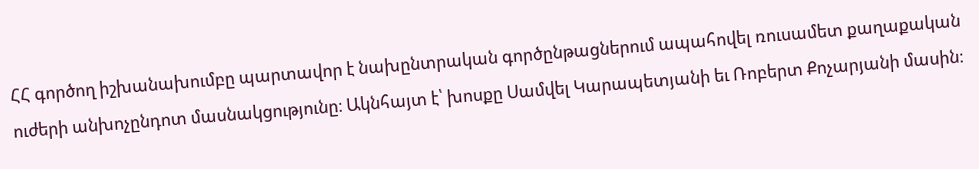ՀՀ գործող իշխանախումբը պարտավոր է նախընտրական գործընթացներում ապահովել ռուսամետ քաղաքական ուժերի անխոչընդոտ մասնակցությունը։ Ակնհայտ է՝ խոսքը Սամվել Կարապետյանի եւ Ռոբերտ Քոչարյանի մասին։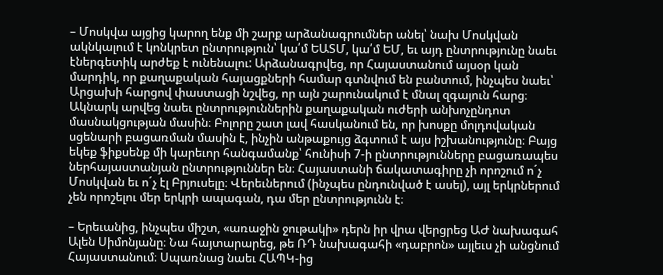– Մոսկվա այցից կարող ենք մի շարք արձանագրումներ անել՝ նախ Մոսկվան ակնկալում է կոնկրետ ընտրություն՝ կա՛մ ԵԱՏՄ, կա՛մ ԵՄ, եւ այդ ընտրությունը նաեւ էներգետիկ արժեք է ունենալու: Արձանագրվեց, որ Հայաստանում այսօր կան մարդիկ, որ քաղաքական հայացքների համար գտնվում են բանտում, ինչպես նաեւ՝ Արցախի հարցով փաստացի նշվեց, որ այն շարունակում է մնալ զգայուն հարց։ Ակնարկ արվեց նաեւ ընտրություններին քաղաքական ուժերի անխոչընդոտ մասնակցության մասին։ Բոլորը շատ լավ հասկանում են, որ խոսքը մոլդովական սցենարի բացառման մասին է, ինչին անթաքույց ձգտում է այս իշխանությունը։ Բայց եկեք ֆիքսենք մի կարեւոր հանգամանք՝ հունիսի 7-ի ընտրությունները բացառապես ներհայաստանյան ընտրություններ են։ Հայաստանի ճակատագիրը չի որոշում ո´չ Մոսկվան եւ ո´չ էլ Բրյուսելը։ Վերեւներում (ինչպես ընդունված է ասել), այլ երկրներում չեն որոշելու մեր երկրի ապագան, դա մեր ընտրությունն է։

– Երեւանից, ինչպես միշտ, «առաջին ջութակի» դերն իր վրա վերցրեց ԱԺ նախագահ Ալեն Սիմոնյանը։ Նա հայտարարեց, թե ՌԴ նախագահի «դաբրոն» այլեւս չի անցնում Հայաստանում։ Սպառնաց նաեւ ՀԱՊԿ-ից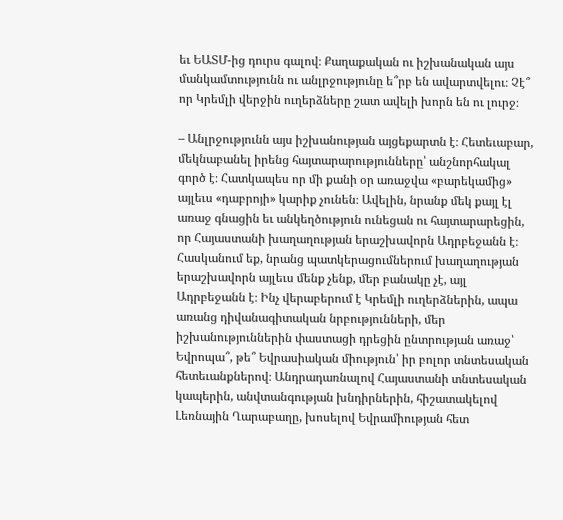եւ ԵԱՏՄ-ից դուրս գալով։ Քաղաքական ու իշխանական այս մանկամտությունն ու անլրջությունը ե՞րբ են ավարտվելու։ Չէ՞ որ Կրեմլի վերջին ուղերձները շատ ավելի խորն են ու լուրջ։

– Անլրջությունն այս իշխանության այցեքարտն է։ Հետեւաբար, մեկնաբանել իրենց հայտարարությունները՝ անշնորհակալ գործ է։ Հատկապես որ մի քանի օր առաջվա «բարեկամից» այլեւս «դաբրոյի» կարիք չունեն։ Ավելին, նրանք մեկ քայլ էլ առաջ գնացին եւ անկեղծություն ունեցան ու հայտարարեցին, որ Հայաստանի խաղաղության երաշխավորն Ադրբեջանն է։ Հասկանում եք, նրանց պատկերացումներում խաղաղության երաշխավորն այլեւս մենք չենք, մեր բանակը չէ, այլ Ադրբեջանն է։ Ինչ վերաբերում է Կրեմլի ուղերձներին, ապա առանց դիվանագիտական նրբությունների, մեր իշխանություններին փաստացի դրեցին ընտրության առաջ՝ Եվրոպա՞, թե՞ Եվրասիական միություն՝ իր բոլոր տնտեսական հետեւանքներով։ Անդրադառնալով Հայաստանի տնտեսական կապերին, անվտանգության խնդիրներին, հիշատակելով Լեռնային Ղարաբաղը, խոսելով Եվրամիության հետ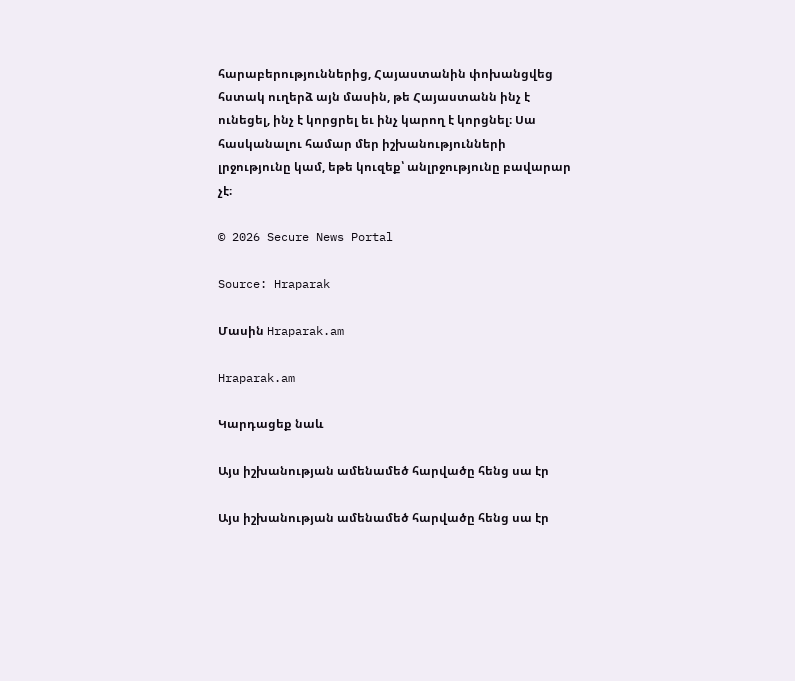հարաբերություններից, Հայաստանին փոխանցվեց հստակ ուղերձ այն մասին, թե Հայաստանն ինչ է ունեցել, ինչ է կորցրել եւ ինչ կարող է կորցնել։ Սա հասկանալու համար մեր իշխանությունների լրջությունը կամ, եթե կուզեք՝ անլրջությունը բավարար չէ։

© 2026 Secure News Portal

Source: Hraparak

Մասին Hraparak.am

Hraparak.am

Կարդացեք նաև

Այս իշխանության ամենամեծ հարվածը հենց սա էր

Այս իշխանության ամենամեծ հարվածը հենց սա էր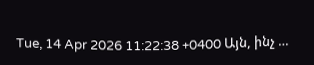Tue, 14 Apr 2026 11:22:38 +0400 Այն, ինչ …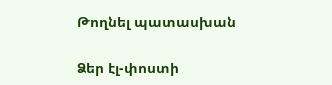Թողնել պատասխան

Ձեր էլ-փոստի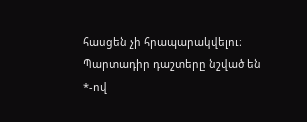հասցեն չի հրապարակվելու։ Պարտադիր դաշտերը նշված են *-ով